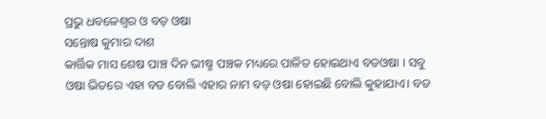ପ୍ରଭୁ ଧବଳେଶ୍ଵର ଓ ବଡ଼ ଓଷା
ସନ୍ତୋଷ କୁମାର ଦାଶ
କାର୍ତ୍ତିକ ମାସ ଶେଷ ପାଞ୍ଚ ଦିନ ଭୀଷ୍ମ ପଞ୍ଚକ ମଧ୍ୟରେ ପାଳିତ ହୋଇଥାଏ ବଡଓଷା । ସବୁ ଓଷା ଭିତରେ ଏହା ବଡ ବୋଲି ଏହାର ନାମ ବଡ଼ ଓଷା ହୋଇଛି ବୋଲି କୁହାଯାଏ। ବଡ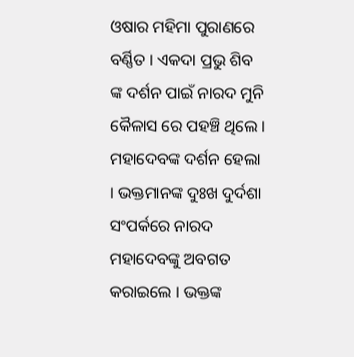ଓଷାର ମହିମା ପୁରାଣରେ ବର୍ଣ୍ଣିତ । ଏକଦା ପ୍ରଭୁ ଶିବ ଙ୍କ ଦର୍ଶନ ପାଇଁ ନାରଦ ମୁନି କୈଳାସ ରେ ପହଞ୍ଚି ଥିଲେ । ମହାଦେବଙ୍କ ଦର୍ଶନ ହେଲା । ଭକ୍ତମାନଙ୍କ ଦୁଃଖ ଦୁର୍ଦଶା ସଂପର୍କରେ ନାରଦ ମହାଦେବଙ୍କୁ ଅବଗତ କରାଇଲେ । ଭକ୍ତଙ୍କ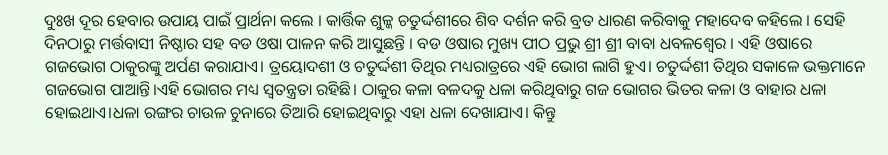ଦୁଃଖ ଦୂର ହେବାର ଉପାୟ ପାଇଁ ପ୍ରାର୍ଥନା କଲେ । କାର୍ତ୍ତିକ ଶୁଳ୍କ ଚତୁର୍ଦ୍ଦଶୀରେ ଶିବ ଦର୍ଶନ କରି ବ୍ରତ ଧାରଣ କରିବାକୁ ମହାଦେବ କହିଲେ । ସେହି ଦିନଠାରୁ ମର୍ତ୍ତବାସୀ ନିଷ୍ଠାର ସହ ବଡ ଓଷା ପାଳନ କରି ଆସୁଛନ୍ତି । ବଡ ଓଷାର ମୁଖ୍ୟ ପୀଠ ପ୍ରଭୁ ଶ୍ରୀ ଶ୍ରୀ ବାବା ଧବଳଶ୍ୱେର । ଏହି ଓଷାରେ ଗଜଭୋଗ ଠାକୁରଙ୍କୁ ଅର୍ପଣ କରାଯାଏ। ତ୍ରୟୋଦଶୀ ଓ ଚତୁର୍ଦ୍ଦଶୀ ତିଥିର ମଧ୍ୟରାତ୍ରରେ ଏହି ଭୋଗ ଲାଗି ହୁଏ। ଚତୁର୍ଦ୍ଦଶୀ ତିଥିର ସକାଳେ ଭକ୍ତମାନେ ଗଜଭୋଗ ପାଆନ୍ତି।ଏହି ଭୋଗର ମଧ୍ୟ ସ୍ୱତନ୍ତ୍ରତା ରହିଛି। ଠାକୁର କଳା ବଳଦକୁ ଧଳା କରିଥିବାରୁ ଗଜ ଭୋଗର ଭିତର କଳା ଓ ବାହାର ଧଳା ହୋଇଥାଏ।ଧଳା ରଙ୍ଗର ଚାଉଳ ଚୁନାରେ ତିଆରି ହୋଇଥିବାରୁ ଏହା ଧଳା ଦେଖାଯାଏ। କିନ୍ତୁ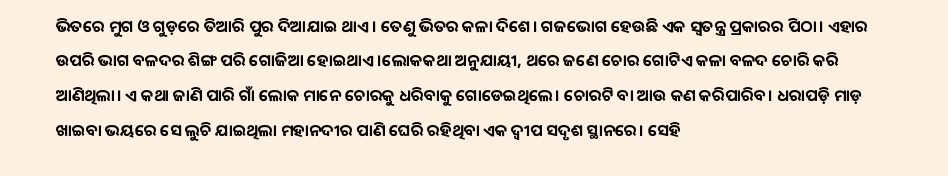ଭିତରେ ମୁଗ ଓ ଗୁଡ଼ରେ ତିଆରି ପୁର ଦିଆଯାଇ ଥାଏ। ତେଣୁ ଭିତର କଳା ଦିଶେ। ଗଜଭୋଗ ହେଉଛି ଏକ ସ୍ୱତନ୍ତ୍ର ପ୍ରକାରର ପିଠା। ଏହାର ଉପରି ଭାଗ ବଳଦର ଶିଙ୍ଗ ପରି ଗୋଜିଆ ହୋଇଥାଏ।ଲୋକକଥା ଅନୁଯାୟୀ, ଥରେ ଜଣେ ଚୋର ଗୋଟିଏ କଳା ବଳଦ ଚୋରି କରି ଆଣିଥିଲା। ଏ କଥା ଜାଣି ପାରି ଗାଁ ଲୋକ ମାନେ ଚୋରକୁ ଧରିବାକୁ ଗୋଡେଇଥିଲେ। ଚୋରଟି ବା ଆଉ କଣ କରିପାରିବ। ଧରାପଡ଼ି ମାଡ଼ ଖାଇବା ଭୟରେ ସେ ଲୁଚି ଯାଇଥିଲା ମହାନଦୀର ପାଣି ଘେରି ରହିଥିବା ଏକ ଦ୍ୱୀପ ସଦୃଶ ସ୍ଥାନରେ। ସେହି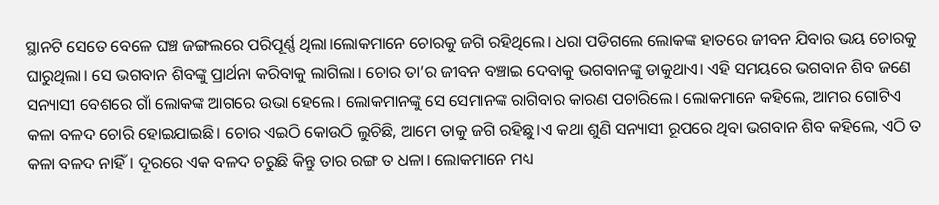ସ୍ଥାନଟି ସେତେ ବେଳେ ଘଞ୍ଚ ଜଙ୍ଗଲରେ ପରିପୂର୍ଣ୍ଣ ଥିଲା।ଲୋକମାନେ ଚୋରକୁ ଜଗି ରହିଥିଲେ। ଧରା ପଡିଗଲେ ଲୋକଙ୍କ ହାତରେ ଜୀବନ ଯିବାର ଭୟ ଚୋରକୁ ଘାରୁଥିଲା। ସେ ଭଗବାନ ଶିବଙ୍କୁ ପ୍ରାର୍ଥନା କରିବାକୁ ଲାଗିଲା। ଚୋର ତା’ର ଜୀବନ ବଞ୍ଚାଇ ଦେବାକୁ ଭଗବାନଙ୍କୁ ଡାକୁଥାଏ। ଏହି ସମୟରେ ଭଗବାନ ଶିବ ଜଣେ ସନ୍ୟାସୀ ବେଶରେ ଗାଁ ଲୋକଙ୍କ ଆଗରେ ଉଭା ହେଲେ। ଲୋକମାନଙ୍କୁ ସେ ସେମାନଙ୍କ ରାଗିବାର କାରଣ ପଚାରିଲେ। ଲୋକମାନେ କହିଲେ, ଆମର ଗୋଟିଏ କଳା ବଳଦ ଚୋରି ହୋଇଯାଇଛି। ଚୋର ଏଇଠି କୋଉଠି ଲୁଚିଛି, ଆମେ ତାକୁ ଜଗି ରହିଛୁ।ଏ କଥା ଶୁଣି ସନ୍ୟାସୀ ରୂପରେ ଥିବା ଭଗବାନ ଶିବ କହିଲେ, ଏଠି ତ କଳା ବଳଦ ନାହିଁ। ଦୂରରେ ଏକ ବଳଦ ଚରୁଛି କିନ୍ତୁ ତାର ରଙ୍ଗ ତ ଧଳା। ଲୋକମାନେ ମଧ୍ୟ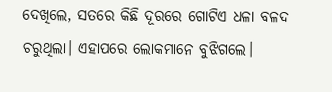ଦେଖିଲେ, ସତରେ କିଛି ଦୂରରେ ଗୋଟିଏ ଧଳା ବଳଦ ଚରୁଥିଲା। ଏହାପରେ ଲୋକମାନେ ବୁଝିଗଲେ।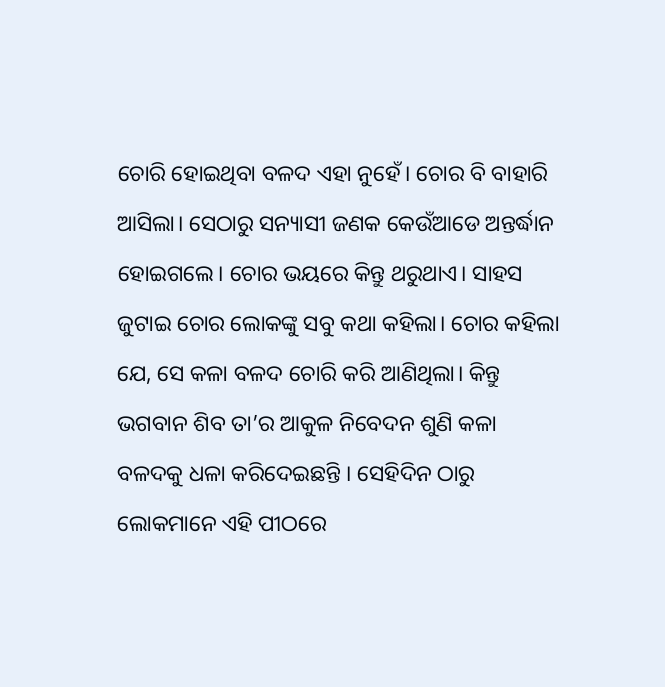ଚୋରି ହୋଇଥିବା ବଳଦ ଏହା ନୁହେଁ। ଚୋର ବି ବାହାରି ଆସିଲା। ସେଠାରୁ ସନ୍ୟାସୀ ଜଣକ କେଉଁଆଡେ ଅନ୍ତର୍ଦ୍ଧାନ ହୋଇଗଲେ। ଚୋର ଭୟରେ କିନ୍ତୁ ଥରୁଥାଏ। ସାହସ ଜୁଟାଇ ଚୋର ଲୋକଙ୍କୁ ସବୁ କଥା କହିଲା। ଚୋର କହିଲା ଯେ, ସେ କଳା ବଳଦ ଚୋରି କରି ଆଣିଥିଲା। କିନ୍ତୁ ଭଗବାନ ଶିବ ତା’ର ଆକୁଳ ନିବେଦନ ଶୁଣି କଳା ବଳଦକୁ ଧଳା କରିଦେଇଛନ୍ତି । ସେହିଦିନ ଠାରୁ ଲୋକମାନେ ଏହି ପୀଠରେ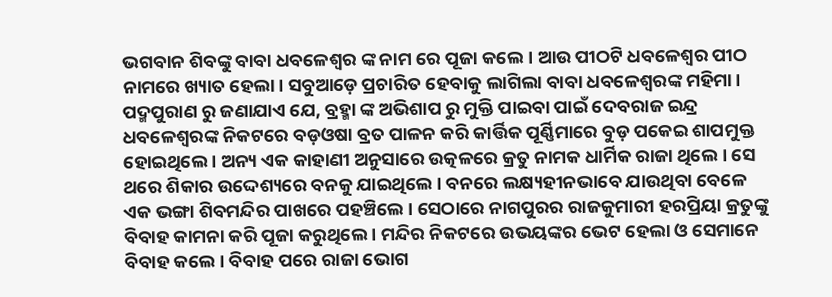ଭଗବାନ ଶିବଙ୍କୁ ବାବା ଧବଳେଶ୍ୱର ଙ୍କ ନାମ ରେ ପୂଜା କଲେ। ଆଉ ପୀଠଟି ଧବଳେଶ୍ୱର ପୀଠ ନାମରେ ଖ୍ୟାତ ହେଲା। ସବୁଆଡ଼େ ପ୍ରଚାରିତ ହେବାକୁ ଲାଗିଲା ବାବା ଧବଳେଶ୍ୱରଙ୍କ ମହିମା। ପଦ୍ମପୁରାଣ ରୁ ଜଣାଯାଏ ଯେ, ବ୍ରହ୍ମା ଙ୍କ ଅଭିଶାପ ରୁ ମୁକ୍ତି ପାଇବା ପାଇଁ ଦେବରାଜ ଇନ୍ଦ୍ର ଧବଳେଶ୍ୱରଙ୍କ ନିକଟରେ ବଡ଼ଓଷା ବ୍ରତ ପାଳନ କରି କାର୍ତ୍ତିକ ପୂର୍ଣ୍ଣିମାରେ ବୁଡ଼ ପକେଇ ଶାପମୁକ୍ତ ହୋଇଥିଲେ । ଅନ୍ୟ ଏକ କାହାଣୀ ଅନୁସାରେ ଉତ୍କଳରେ କ୍ରତୁ ନାମକ ଧାର୍ମିକ ରାଜା ଥିଲେ । ସେ ଥରେ ଶିକାର ଉଦ୍ଦେଶ୍ୟରେ ବନକୁ ଯାଇଥିଲେ । ବନରେ ଲକ୍ଷ୍ୟହୀନଭାବେ ଯାଉଥିବା ବେଳେ ଏକ ଭଙ୍ଗା ଶିବମନ୍ଦିର ପାଖରେ ପହଞ୍ଚିଲେ । ସେଠାରେ ନାଗପୁରର ରାଜକୁମାରୀ ହରପ୍ରିୟା କ୍ରତୁଙ୍କୁ ବିବାହ କାମନା କରି ପୂଜା କରୁଥିଲେ । ମନ୍ଦିର ନିକଟରେ ଉଭୟଙ୍କର ଭେଟ ହେଲା ଓ ସେମାନେ ବିବାହ କଲେ । ବିବାହ ପରେ ରାଜା ଭୋଗ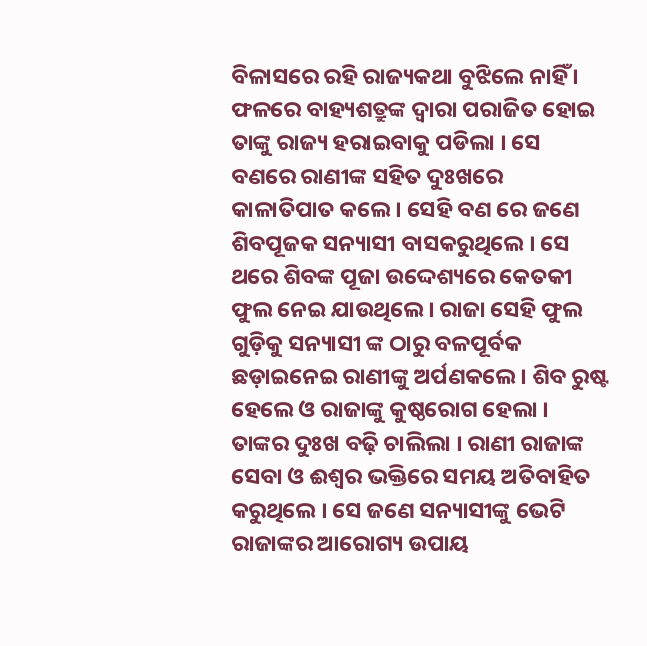ବିଳାସରେ ରହି ରାଜ୍ୟକଥା ବୁଝିଲେ ନାହିଁ । ଫଳରେ ବାହ୍ୟଶତ୍ରୁଙ୍କ ଦ୍ବାରା ପରାଜିତ ହୋଇ ତାଙ୍କୁ ରାଜ୍ୟ ହରାଇବାକୁ ପଡିଲା । ସେ ବଣରେ ରାଣୀଙ୍କ ସହିତ ଦୁଃଖରେ କାଳାତିପାତ କଲେ । ସେହି ବଣ ରେ ଜଣେ ଶିବପୂଜକ ସନ୍ୟାସୀ ବାସକରୁଥିଲେ । ସେ ଥରେ ଶିବଙ୍କ ପୂଜା ଉଦ୍ଦେଶ୍ୟରେ କେତକୀ ଫୁଲ ନେଇ ଯାଉଥିଲେ । ରାଜା ସେହି ଫୁଲ ଗୁଡ଼ିକୁ ସନ୍ୟାସୀ ଙ୍କ ଠାରୁ ବଳପୂର୍ବକ ଛଡ଼ାଇନେଇ ରାଣୀଙ୍କୁ ଅର୍ପଣକଲେ । ଶିବ ରୁଷ୍ଟ ହେଲେ ଓ ରାଜାଙ୍କୁ କୁଷ୍ଠରୋଗ ହେଲା । ତାଙ୍କର ଦୁଃଖ ବଢ଼ି ଚାଲିଲା । ରାଣୀ ରାଜାଙ୍କ ସେବା ଓ ଈଶ୍ବର ଭକ୍ତିରେ ସମୟ ଅତିବାହିତ କରୁଥିଲେ । ସେ ଜଣେ ସନ୍ୟାସୀଙ୍କୁ ଭେଟି ରାଜାଙ୍କର ଆରୋଗ୍ୟ ଉପାୟ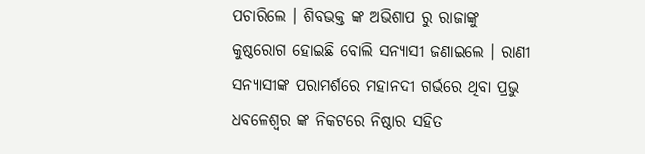ପଚାରିଲେ । ଶିବଭକ୍ତ ଙ୍କ ଅଭିଶାପ ରୁ ରାଜାଙ୍କୁ କୁଷ୍ଠରୋଗ ହୋଇଛି ବୋଲି ସନ୍ୟାସୀ ଜଣାଇଲେ । ରାଣୀ ସନ୍ୟାସୀଙ୍କ ପରାମର୍ଶରେ ମହାନଦୀ ଗର୍ଭରେ ଥିବା ପ୍ରଭୁ ଧବଳେଶ୍ବର ଙ୍କ ନିକଟରେ ନିଷ୍ଠାର ସହିତ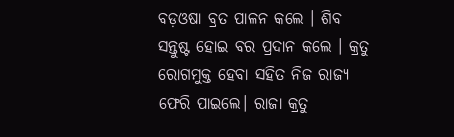ବଡ଼ଓଷା ବ୍ରତ ପାଳନ କଲେ । ଶିବ ସନ୍ତୁଷ୍ଟ ହୋଇ ବର ପ୍ରଦାନ କଲେ । କ୍ରତୁ ରୋଗମୁକ୍ତ ହେବା ସହିତ ନିଜ ରାଜ୍ୟ ଫେରି ପାଇଲେ। ରାଜା କ୍ରତୁ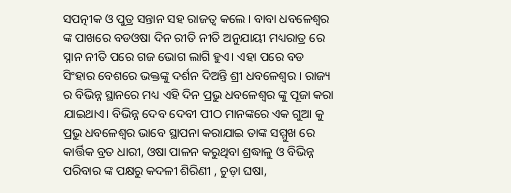ସପତ୍ନୀକ ଓ ପୁତ୍ର ସନ୍ତାନ ସହ ରାଜତ୍ବ କଲେ । ବାବା ଧବଳେଶ୍ଵର ଙ୍କ ପାଖରେ ବଡଓଷା ଦିନ ରୀତି ନୀତି ଅନୁଯାୟୀ ମଧ୍ୟରାତ୍ର ରେ ସ୍ନାନ ନୀତି ପରେ ଗଜ ଭୋଗ ଲାଗି ହୁଏ। ଏହା ପରେ ବଡ ସିଂହାର ବେଶରେ ଭକ୍ତଙ୍କୁ ଦର୍ଶନ ଦିଅନ୍ତି ଶ୍ରୀ ଧବଳେଶ୍ୱର । ରାଜ୍ୟ ର ବିଭିନ୍ନ ସ୍ଥାନରେ ମଧ୍ୟ ଏହି ଦିନ ପ୍ରଭୁ ଧବଳେଶ୍ବର ଙ୍କୁ ପୂଜା କରା ଯାଇଥାଏ। ବିଭିନ୍ନ ଦେବ ଦେବୀ ପୀଠ ମାନଙ୍କରେ ଏକ ଗୁଆ କୁ ପ୍ରଭୁ ଧବଳେଶ୍ବର ଭାବେ ସ୍ଥାପନା କରାଯାଇ ତାଙ୍କ ସମ୍ମୁଖ ରେ କାର୍ତ୍ତିକ ବ୍ରତ ଧାରୀ, ଓଷା ପାଳନ କରୁଥିବା ଶ୍ରଦ୍ଧାଳୁ ଓ ବିଭିନ୍ନ ପରିବାର ଙ୍କ ପକ୍ଷରୁ କଦଳୀ ଶିରିଣୀ , ଚୁଡ଼ା ଘଷା,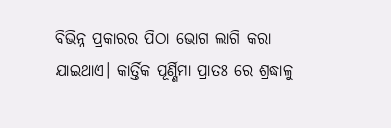ବିଭିନ୍ନ ପ୍ରକାରର ପିଠା ଭୋଗ ଲାଗି କରା ଯାଇଥାଏ। କାର୍ତ୍ତିକ ପୂର୍ଣ୍ଣିମା ପ୍ରାତଃ ରେ ଶ୍ରଦ୍ଧାଳୁ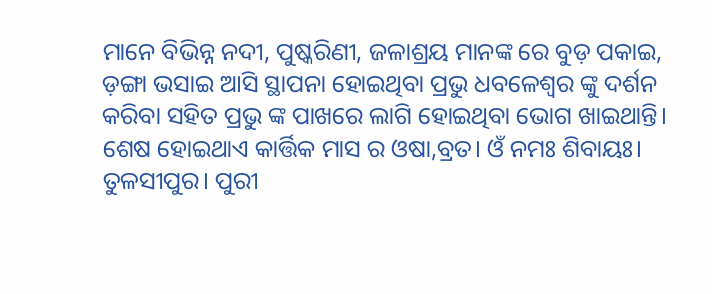ମାନେ ବିଭିନ୍ନ ନଦୀ, ପୁଷ୍କରିଣୀ, ଜଳାଶ୍ରୟ ମାନଙ୍କ ରେ ବୁଡ଼ ପକାଇ, ଡ଼ଙ୍ଗା ଭସାଇ ଆସି ସ୍ଥାପନା ହୋଇଥିବା ପ୍ରଭୁ ଧବଳେଶ୍ବର ଙ୍କୁ ଦର୍ଶନ କରିବା ସହିତ ପ୍ରଭୁ ଙ୍କ ପାଖରେ ଲାଗି ହୋଇଥିବା ଭୋଗ ଖାଇଥାନ୍ତି।
ଶେଷ ହୋଇଥାଏ କାର୍ତ୍ତିକ ମାସ ର ଓଷା,ବ୍ରତ। ଓଁ ନମଃ ଶିବାୟଃ।
ତୁଳସୀପୁର। ପୁରୀ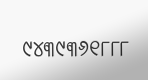୯୪୩୯୩୬୧୮୮୮